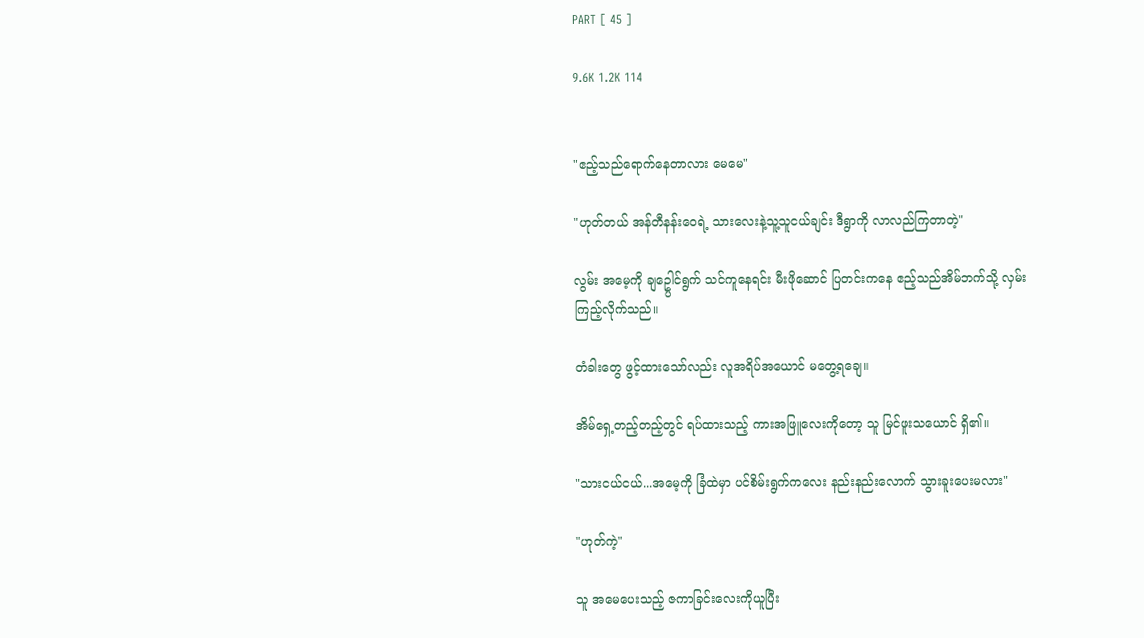PART [ 45 ]

9.6K 1.2K 114


"ဧည့်သည်ရောက်နေတာလား မေမေ"

"ဟုတ်တယ် အန်တီနန်းဝေရဲ့ သားလေးနဲ့သူ့သူငယ်ချင်း ဒီရွာကို လာလည်ကြတာတဲ့"

လွမ်း အမေ့ကို ချဥ္ပေါင်ရွက် သင်ကူနေရင်း မီးဖိုဆောင် ပြတင်းကနေ ဧည့်သည်အိမ်ဘက်သို့ လှမ်းကြည့်လိုက်သည်။

တံခါးတွေ ဖွင့်ထားသော်လည်း လူအရိပ်အယောင် မတွေ့ရချေ။

အိမ်ရှေ့တည့်တည့်တွင် ရပ်ထားသည့် ကားအဖြူလေးကိုတော့ သူ မြင်ဖူးသယောင် ရှိ၏။

"သားငယ်ငယ်...အမေ့ကို ခြံထဲမှာ ပင်စိမ်းရွက်ကလေး နည်းနည်းလောက် သွားခူးပေးမလား"

"ဟုတ်ကဲ့"

သူ အမေပေးသည့် ဇကာခြင်းလေးကိုယူပြီး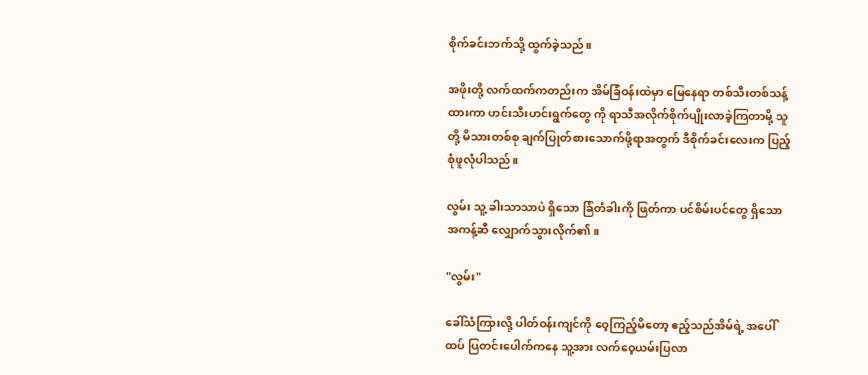စိုက်ခင်းဘက်သို့ ထွက်ခဲ့သည်။

အဖိုးတို့ လက်ထက်ကတည်းက အိမ်ခြံဝန်းထဲမှာ မြေနေရာ တစ်သီးတစ်သန့်ထားကာ ဟင်းသီးဟင်းရွက်တွေ ကို ရာသီအလိုက်စိုက်ပျိုးလာခဲ့ကြတာမို့ သူတို့ မိသားတစ်စု ချက်ပြုတ်စားသောက်ဖို့ရာအတွက် ဒီစိုက်ခင်းလေးက ပြည့်စုံဖူလုံပါသည်။

လွမ်း သူ့ ခါးသာသာပဲ ရှိသော ခြံတံခါးကို ဖြတ်ကာ ပင်စိမ်းပင်တွေ ရှိသော အကန့်ဆီ လျှောက်သွားလိုက်၏။

"လွမ်း"

ခေါ်သံကြားလို့ ပါတ်ဝန်းကျင်ကို ဝေ့ကြည့်မိတော့ ဧည့်သည်အိမ်ရဲ့ အပေါ်ထပ် ပြတင်းပေါက်ကနေ သူ့အား လက်ဝေ့ယမ်းပြလာ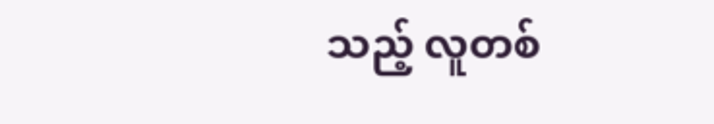သည့် လူတစ်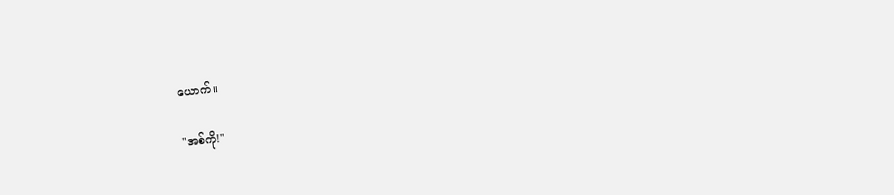ယောက်။

"အစ်ကို!"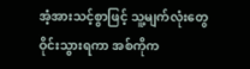အံ့အားသင့်စွာဖြင့် သူ့မျက်လုံးတွေ ဝိုင်းသွားရကာ အစ်ကိုက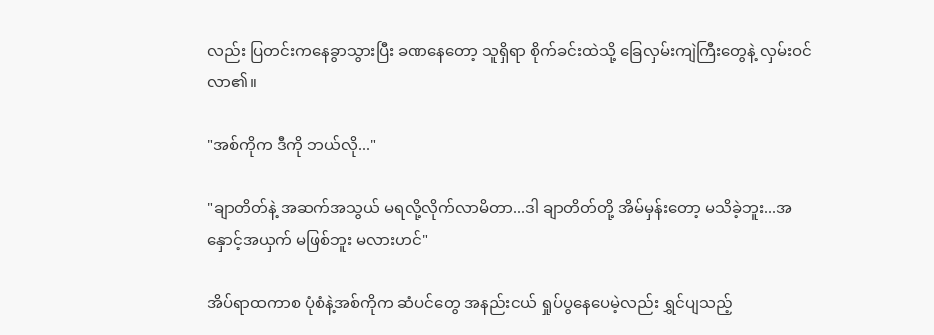လည်း ပြတင်းကနေခွာသွားပြီး ခဏနေတော့ သူရှိရာ စိုက်ခင်းထဲသို့ ခြေလှမ်းကျဲကြီးတွေနဲ့ လှမ်းဝင်လာ၏။

"အစ်ကိုက ဒီကို ဘယ်လို..."

"ချာတိတ်နဲ့ အဆက်အသွယ် မရလို့လိုက်လာမိတာ...ဒါ ချာတိတ်တို့ အိမ်မှန်းတော့ မသိခဲ့ဘူး...အနှောင့်အယှက် မဖြစ်ဘူး မလားဟင်"

အိပ်ရာထကာစ ပုံစံနဲ့အစ်ကိုက ဆံပင်တွေ အနည်းငယ် ရှုပ်ပွနေပေမဲ့လည်း ရွှင်ပျသည့်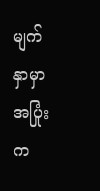မျက်နှာမှာ အပြုံးက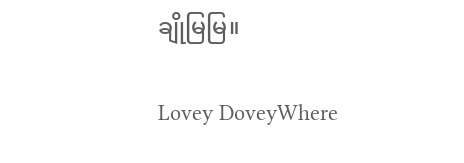ချိုမြမြ။

Lovey DoveyWhere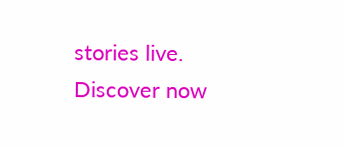stories live. Discover now